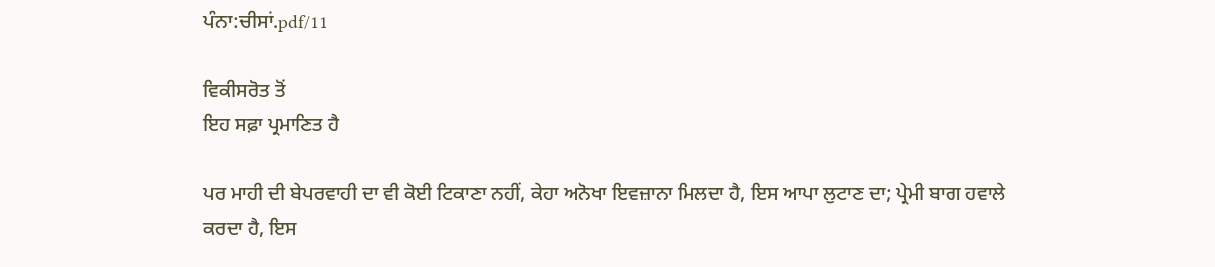ਪੰਨਾ:ਚੀਸਾਂ.pdf/11

ਵਿਕੀਸਰੋਤ ਤੋਂ
ਇਹ ਸਫ਼ਾ ਪ੍ਰਮਾਣਿਤ ਹੈ

ਪਰ ਮਾਹੀ ਦੀ ਬੇਪਰਵਾਹੀ ਦਾ ਵੀ ਕੋਈ ਟਿਕਾਣਾ ਨਹੀਂ, ਕੇਹਾ ਅਨੋਖਾ ਇਵਜ਼ਾਨਾ ਮਿਲਦਾ ਹੈ, ਇਸ ਆਪਾ ਲੁਟਾਣ ਦਾ; ਪ੍ਰੇਮੀ ਬਾਗ ਹਵਾਲੇ ਕਰਦਾ ਹੈ, ਇਸ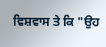ਵਿਸ਼ਵਾਸ ਤੇ ਕਿ "ਉਹ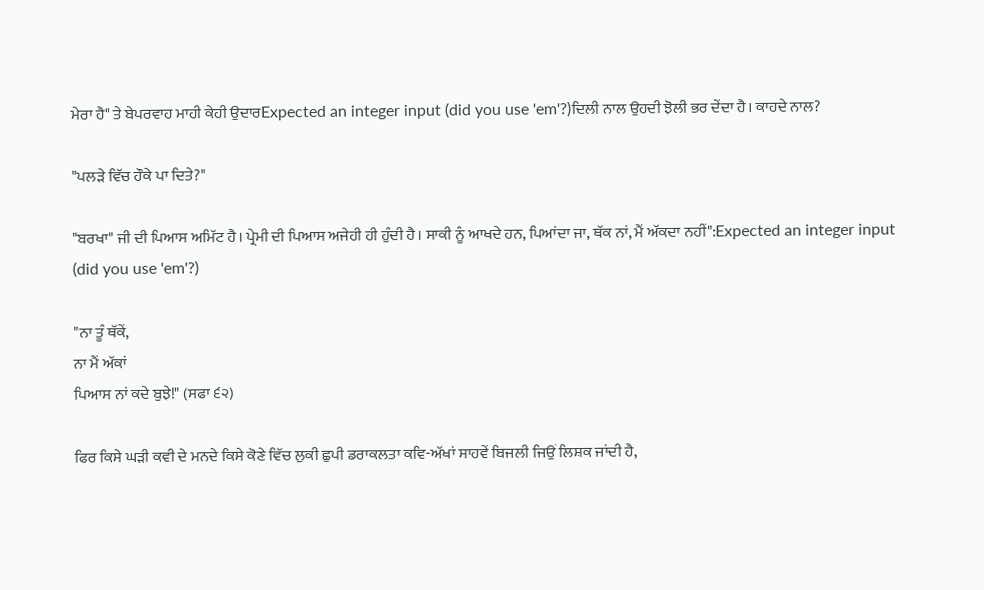ਮੇਰਾ ਹੈ" ਤੇ ਬੇਪਰਵਾਹ ਮਾਹੀ ਕੇਹੀ ਉਦਾਰExpected an integer input (did you use 'em'?)ਦਿਲੀ ਨਾਲ ਉਹਦੀ ਝੋਲੀ ਭਰ ਦੇਂਦਾ ਹੈ। ਕਾਹਦੇ ਨਾਲ?

"ਪਲੜੇ ਵਿੱਚ ਹੌਕੇ ਪਾ ਦਿਤੇ?"

"ਬਰਖਾ" ਜੀ ਦੀ ਪਿਆਸ ਅਮਿੱਟ ਹੈ। ਪ੍ਰੇਮੀ ਦੀ ਪਿਆਸ ਅਜੇਹੀ ਹੀ ਹੁੰਦੀ ਹੈ। ਸਾਕੀ ਨੂੰ ਆਖਦੇ ਹਨ, ਪਿਆਂਦਾ ਜਾ, ਥੱਕ ਨਾਂ, ਮੈਂ ਅੱਕਦਾ ਨਹੀਂ":Expected an integer input (did you use 'em'?)

"ਨਾ ਤੂੰ ਥੱਕੇਂ,
ਨਾ ਮੈਂ ਅੱਕਾਂ
ਪਿਆਸ ਨਾਂ ਕਦੇ ਬੁਝੇ!" (ਸਫਾ ੬੨)

ਫਿਰ ਕਿਸੇ ਘੜੀ ਕਵੀ ਦੇ ਮਨਦੇ ਕਿਸੇ ਕੋਣੇ ਵਿੱਚ ਲੁਕੀ ਛੁਪੀ ਡਰਾਕਲਤਾ ਕਵਿ-ਅੱਖਾਂ ਸਾਹਵੇਂ ਬਿਜਲੀ ਜਿਉਂ ਲਿਸ਼ਕ ਜਾਂਦੀ ਹੈ,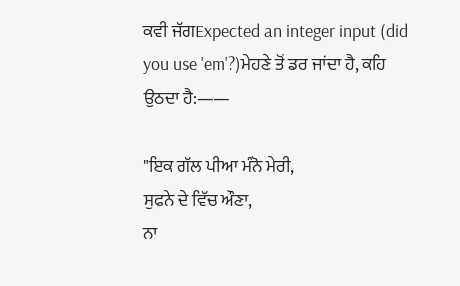ਕਵੀ ਜੱਗExpected an integer input (did you use 'em'?)ਮੇਹਣੇ ਤੋਂ ਡਰ ਜਾਂਦਾ ਹੈ, ਕਹਿ ਉਠਦਾ ਹੈ:——

"ਇਕ ਗੱਲ ਪੀਆ ਮੰਨੋ ਮੇਰੀ,
ਸੁਫਨੇ ਦੇ ਵਿੱਚ ਔਣਾ,
ਨਾ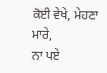ਕੋਈ ਵੇਖੇ, ਮੇਹਣਾ ਮਾਰੇ,
ਨਾ ਪਏ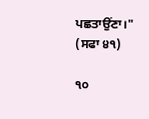ਪਛਤਾਉਂਣਾ।" (ਸਫਾ ੪੧)

੧੦